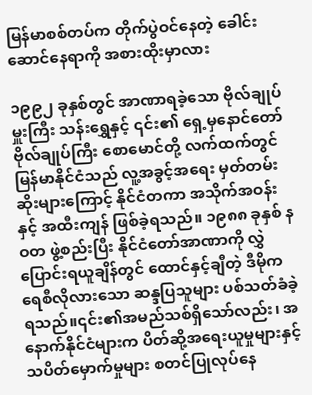မြန်မာစစ်တပ်က တိုက်ပွဲဝင်နေတဲ့ ခေါင်းဆောင်နေရာကို အစားထိုးမှာလား

၁၉၉၂ ခုနှစ်တွင် အာဏာရခဲ့သော ဗိုလ်ချုပ်မှူးကြီး သန်းရွှေနှင့် ၎င်း၏ ရှေ့မှနောင်တော် ဗိုလ်ချုပ်ကြီး စောမောင်တို့ လက်ထက်တွင် မြန်မာနိုင်ငံသည် လူ့အခွင့်အရေး မှတ်တမ်းဆိုးများကြောင့် နိုင်ငံတကာ အသိုက်အဝန်းနှင့် အထီးကျန် ဖြစ်ခဲ့ရသည်။ ၁၉၈၈ ခုနှစ် နဝတ ဖွဲ့စည်းပြီး နိုင်ငံတော်အာဏာကို လွှဲပြောင်းရယူချိန်တွင် ထောင်နှင့်ချီတဲ့ ဒီမိုကရေစီလိုလားသော ဆန္ဒပြသူများ ပစ်သတ်ခံခဲ့ရသည်။၎င်း၏အမည်သစ်ရှိသော်လည်း၊ အနောက်နိုင်ငံများက ပိတ်ဆို့အရေးယူမှုများနှင့် သပိတ်မှောက်မှုများ စတင်ပြုလုပ်နေ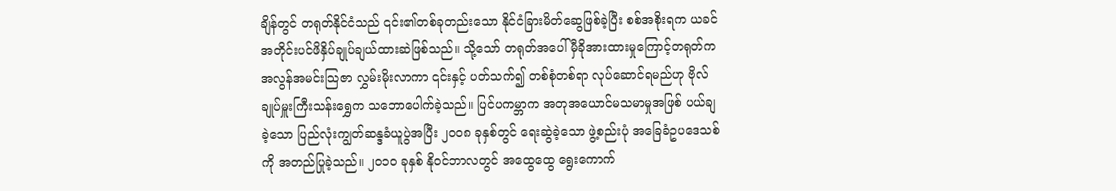ချိန်တွင် တရုတ်နိုင်ငံသည် ၎င်း၏တစ်ခုတည်းသော နိုင်ငံခြားမိတ်ဆွေဖြစ်ခဲ့ပြီး စစ်အစိုးရက ယခင်အတိုင်းပင်ဖိနှိပ်ချုပ်ချယ်ထားဆဲဖြစ်သည်။ သို့သော် တရုတ်အပေါ် မှီခိုအားထားမှုကြောင့်တရုတ်ကအလွန်အမင်းသြဇာ လွှမ်းမိုးလာကာ ၎င်းနှင့် ပတ်သက်၍ တစ်စုံတစ်ရာ လုပ်ဆောင်ရမည်ဟု ဗိုလ်ချုပ်မှူးကြီးသန်းရွှေက သဘောပေါက်ခဲ့သည်။ ပြင်ပကမ္ဘာက အတုအယောင်မသမာမှုအဖြစ် ပယ်ချခဲ့သော ပြည်လုံးကျွတ်ဆန္ဒခံယူပွဲအပြီး ၂၀၀၈ ခုနှစ်တွင် ရေးဆွဲခဲ့သော ဖွဲ့စည်းပုံ အခြေခံဥပဒေသစ်ကို အတည်ပြုခဲ့သည်။ ၂၀၁၀ ခုနှစ် နိုဝင်ဘာလတွင် အထွေထွေ ရွေးကောက်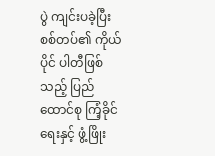ပွဲ ကျင်းပခဲ့ပြီး စစ်တပ်၏ ကိုယ်ပိုင် ပါတီဖြစ်သည့် ပြည်ထောင်စု ကြံ့ခိုင်ရေးနှင့် ဖွံ့ဖြိုး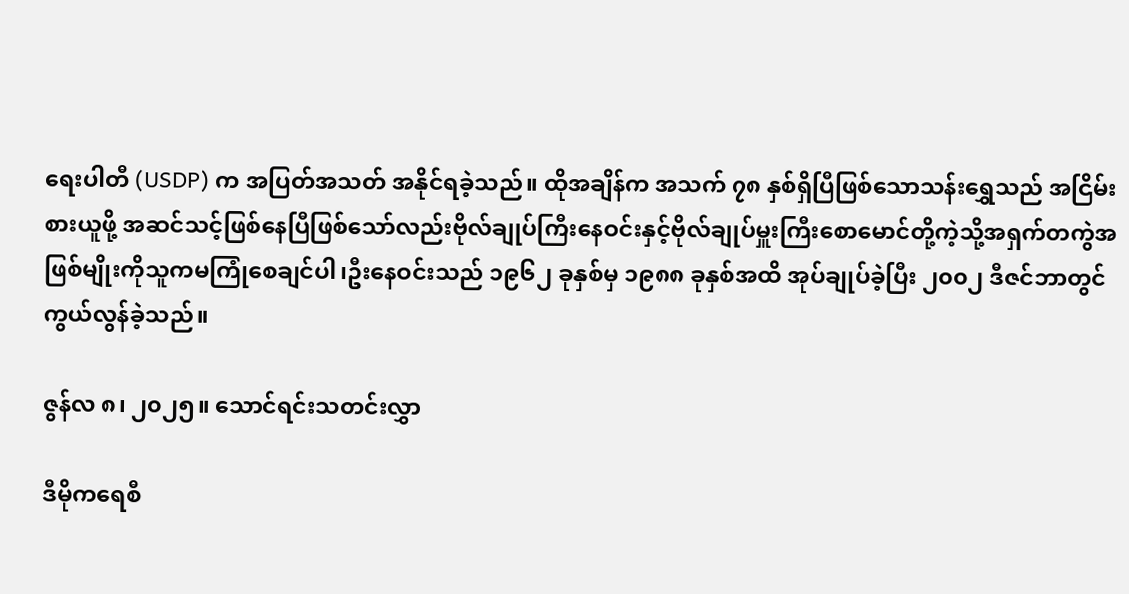ရေးပါတီ (USDP) က အပြတ်အသတ် အနိုင်ရခဲ့သည်။ ထိုအချိန်က အသက် ၇၈ နှစ်ရှိပြီဖြစ်သောသန်းရွှေသည် အငြိမ်းစားယူဖို့ အဆင်သင့်ဖြစ်နေပြီဖြစ်သော်လည်းဗိုလ်ချုပ်ကြီးနေဝင်းနှင့်ဗိုလ်ချုပ်မှူးကြီးစောမောင်တို့ကဲ့သို့အရှက်တကွဲအဖြစ်မျိုးကိုသူကမကြုံစေချင်ပါ၊ဦးနေဝင်းသည် ၁၉၆၂ ခုနှစ်မှ ၁၉၈၈ ခုနှစ်အထိ အုပ်ချုပ်ခဲ့ပြီး ၂၀၀၂ ဒီဇင်ဘာတွင် ကွယ်လွန်ခဲ့သည်။

ဇွန်လ ၈၊ ၂၀၂၅။ သောင်ရင်းသတင်းလွှာ

ဒီမိုကရေစီ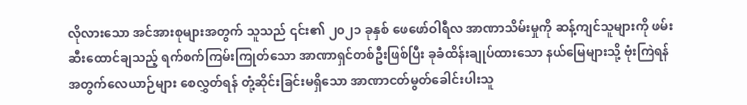လိုလားသော အင်အားစုများအတွက် သူသည် ၎င်း၏ ၂၀၂၁ ခုနှစ် ဖေဖော်ဝါရီလ အာဏာသိမ်းမှုကို ဆန့်ကျင်သူများကို ဖမ်းဆီးထောင်ချသည့် ရက်စက်ကြမ်းကြုတ်သော အာဏာရှင်တစ်ဦးဖြစ်ပြီး ခုခံထိန်းချုပ်ထားသော နယ်မြေများသို့ ဗုံးကြဲရန်အတွက်လေယာဉ်များ စေလွှတ်ရန် တုံ့ဆိုင်းခြင်းမရှိသော အာဏာငတ်မွတ်ခေါင်းပါးသူ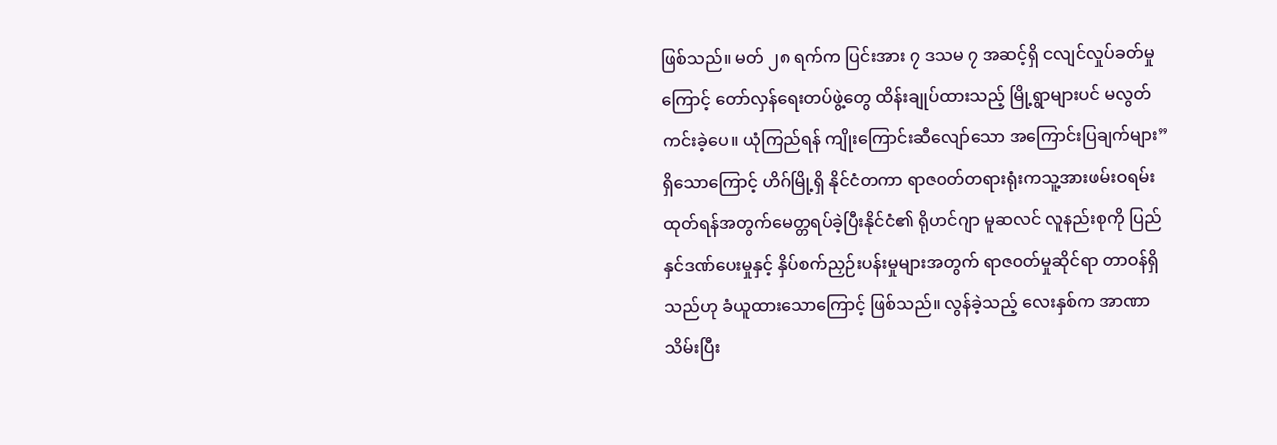ဖြစ်သည်။ မတ် ၂၈ ရက်က ပြင်းအား ၇ ဒသမ ၇ အဆင့်ရှိ ငလျင်လှုပ်ခတ်မှုကြောင့် တော်လှန်ရေးတပ်ဖွဲ့တွေ ထိန်းချုပ်ထားသည့် မြို့ရွာများပင် မလွတ်ကင်းခဲ့ပေ။ ယုံကြည်ရန် ကျိုးကြောင်းဆီလျော်သော အကြောင်းပြချက်များ” ရှိသောကြောင့် ဟိဂ်မြို့ရှိ နိုင်ငံတကာ ရာဇ၀တ်တရားရုံးကသူ့အားဖမ်းဝရမ်းထုတ်ရန်အတွက်မေတ္တရပ်ခဲ့ပြီးနိုင်ငံ၏ ရိုဟင်ဂျာ မူဆလင် လူနည်းစုကို ပြည်နှင်ဒဏ်ပေးမှုနှင့် နှိပ်စက်ညှဉ်းပန်းမှုများအတွက် ရာဇ၀တ်မှုဆိုင်ရာ တာဝန်ရှိသည်ဟု ခံယူထားသောကြောင့် ဖြစ်သည်။ လွန်ခဲ့သည့် လေးနှစ်က အာဏာသိမ်းပြီး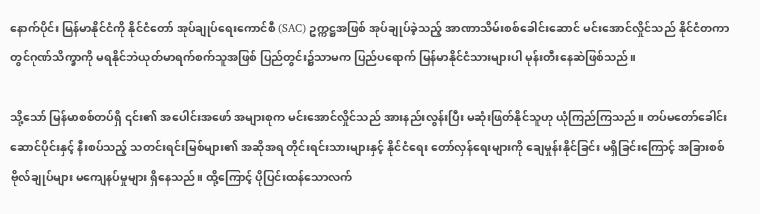နောက်ပိုင်း မြန်မာနိုင်ငံကို နိုင်ငံတော် အုပ်ချုပ်ရေးကောင်စီ (SAC) ဥက္ကဋ္ဌအဖြစ် အုပ်ချုပ်ခဲ့သည့် အာဏာသိမ်းစစ်ခေါင်းဆောင် မင်းအောင်လှိုင်သည် နိုင်ငံတကာတွင်ဂုဏ်သိက္ခာကို မရနိုင်ဘဲယုတ်မာရက်စက်သူအဖြစ် ပြည်တွင်း၌သာမက ပြည်ပရောက် မြန်မာနိုင်ငံသားများပါ မုန်းတီးနေဆဲဖြစ်သည်။

သို့သော် မြန်မာစစ်တပ်ရှိ ၎င်း၏ အပေါင်းအဖော် အများစုက မင်းအောင်လှိုင်သည် အားနည်းလွန်းပြီး မဆုံးဖြတ်နိုင်သူဟု ယုံကြည်ကြသည်။ တပ်မတော်ခေါင်းဆောင်ပိုင်းနှင့် နီးစပ်သည့် သတင်းရင်းမြစ်များ၏ အဆိုအရ တိုင်းရင်းသားများနှင့် နိုင်ငံရေး တော်လှန်ရေးများကို ချေမှုန်းနိုင်ခြင်း မရှိခြင်းကြောင့် အခြားစစ်ဗိုလ်ချုပ်များ မကျေနပ်မှုများ ရှိနေသည်။ ထို့ကြောင့် ပိုပြင်းထန်သောလက်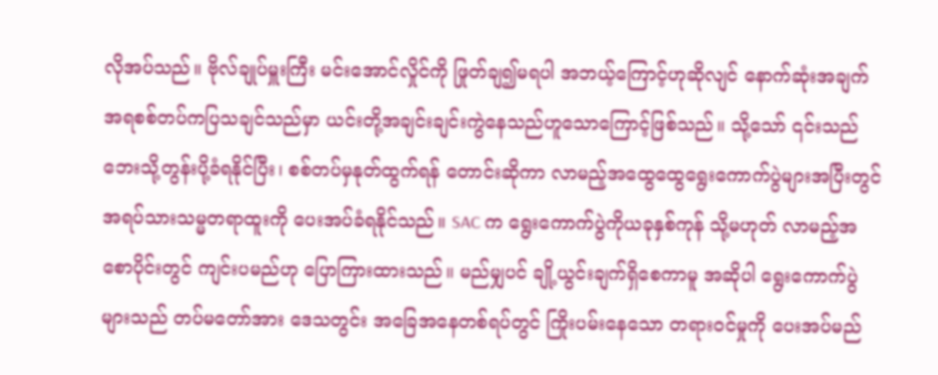လိုအပ်သည်။ ဗိုလ်ချုပ်မှူးကြီး မင်းအောင်လှိုင်ကို ဖြုတ်ချ၍မရပါ အဘယ့်ကြောင့်ဟုဆိုလျင် နောက်ဆုံးအချက်အရစစ်တပ်ကပြသချင်သည်မှာ ယင်းတို့အချင်းချင်းကွဲနေသည်ဟူသောကြောင့်ဖြစ်သည်။ သို့သော် ၎င်းသည် ဘေးသို့တွန်းပို့ခံရနိုင်ပြီး၊ စစ်တပ်မှနုတ်ထွက်ရန် တောင်းဆိုကာ လာမည့်အထွေထွေရွေးကောက်ပွဲများအပြီးတွင် အရပ်သားသမ္မတရာထူးကို ပေးအပ်ခံရနိုင်သည်။ SAC က ရွေးကောက်ပွဲကိုယခုနှစ်ကုန် သို့မဟုတ် လာမည့်အစောပိုင်းတွင် ကျင်းပမည်ဟု ပြောကြားထားသည်။ မည်မျှပင် ချို့ယွင်းချက်ရှိစေကာမူ အဆိုပါ ရွေးကောက်ပွဲများသည် တပ်မတော်အား ဒေသတွင်း အခြေအနေတစ်ရပ်တွင် ကြိုးပမ်းနေသော တရားဝင်မှုကို ပေးအပ်မည်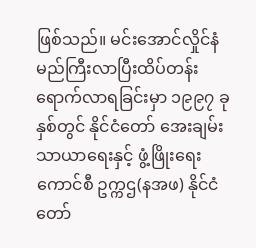ဖြစ်သည်။ မင်းအောင်လှိုင်နံမည်ကြီးလာပြီးထိပ်တန်းရောက်လာရခြင်းမှာ ၁၉၉၇ ခုနှစ်တွင် နိုင်ငံတော် အေးချမ်းသာယာရေးနှင့် ဖွံ့ဖြိုးရေးကောင်စီ ဥက္ကဌ(နအဖ) နိုင်ငံတော်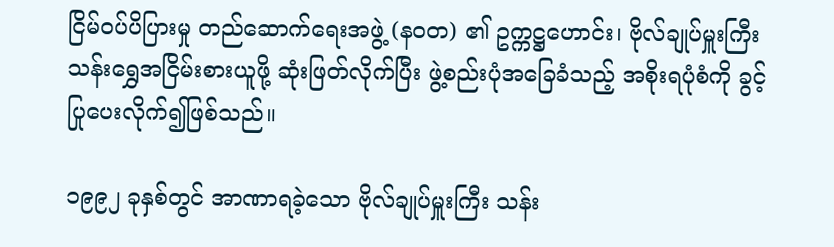ငြိမ်ဝပ်ပိပြားမှု တည်ဆောက်ရေးအဖွဲ့ (နဝတ) ၏ ဥက္ကဋ္ဌဟောင်း၊ ဗိုလ်ချုပ်မှူးကြီး သန်းရွှေအငြိမ်းစားယူဖို့ ဆုံးဖြတ်လိုက်ပြီး ဖွဲ့စည်းပုံအခြေခံသည့် အစိုးရပုံစံကို ခွင့်ပြုပေးလိုက်၍ဖြစ်သည်။

၁၉၉၂ ခုနှစ်တွင် အာဏာရခဲ့သော ဗိုလ်ချုပ်မှူးကြီး သန်း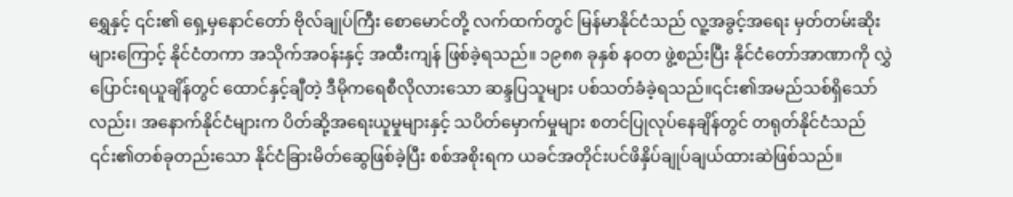ရွှေနှင့် ၎င်း၏ ရှေ့မှနောင်တော် ဗိုလ်ချုပ်ကြီး စောမောင်တို့ လက်ထက်တွင် မြန်မာနိုင်ငံသည် လူ့အခွင့်အရေး မှတ်တမ်းဆိုးများကြောင့် နိုင်ငံတကာ အသိုက်အဝန်းနှင့် အထီးကျန် ဖြစ်ခဲ့ရသည်။ ၁၉၈၈ ခုနှစ် နဝတ ဖွဲ့စည်းပြီး နိုင်ငံတော်အာဏာကို လွှဲပြောင်းရယူချိန်တွင် ထောင်နှင့်ချီတဲ့ ဒီမိုကရေစီလိုလားသော ဆန္ဒပြသူများ ပစ်သတ်ခံခဲ့ရသည်။၎င်း၏အမည်သစ်ရှိသော်လည်း၊ အနောက်နိုင်ငံများက ပိတ်ဆို့အရေးယူမှုများနှင့် သပိတ်မှောက်မှုများ စတင်ပြုလုပ်နေချိန်တွင် တရုတ်နိုင်ငံသည် ၎င်း၏တစ်ခုတည်းသော နိုင်ငံခြားမိတ်ဆွေဖြစ်ခဲ့ပြီး စစ်အစိုးရက ယခင်အတိုင်းပင်ဖိနှိပ်ချုပ်ချယ်ထားဆဲဖြစ်သည်။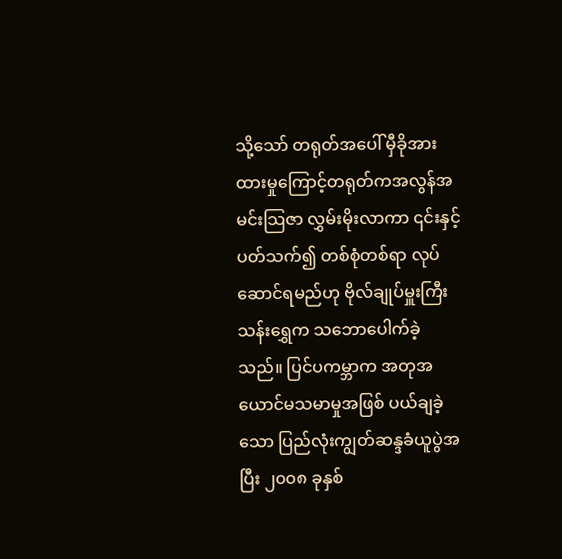သို့သော် တရုတ်အပေါ် မှီခိုအားထားမှုကြောင့်တရုတ်ကအလွန်အမင်းသြဇာ လွှမ်းမိုးလာကာ ၎င်းနှင့် ပတ်သက်၍ တစ်စုံတစ်ရာ လုပ်ဆောင်ရမည်ဟု ဗိုလ်ချုပ်မှူးကြီးသန်းရွှေက သဘောပေါက်ခဲ့သည်။ ပြင်ပကမ္ဘာက အတုအယောင်မသမာမှုအဖြစ် ပယ်ချခဲ့သော ပြည်လုံးကျွတ်ဆန္ဒခံယူပွဲအပြီး ၂၀၀၈ ခုနှစ်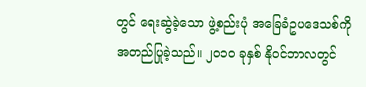တွင် ရေးဆွဲခဲ့သော ဖွဲ့စည်းပုံ အခြေခံဥပဒေသစ်ကို အတည်ပြုခဲ့သည်။ ၂၀၁၀ ခုနှစ် နိုဝင်ဘာလတွင်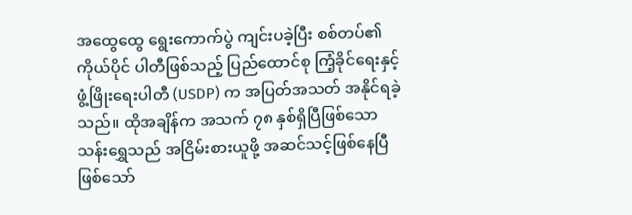အထွေထွေ ရွေးကောက်ပွဲ ကျင်းပခဲ့ပြီး စစ်တပ်၏ ကိုယ်ပိုင် ပါတီဖြစ်သည့် ပြည်ထောင်စု ကြံ့ခိုင်ရေးနှင့် ဖွံ့ဖြိုးရေးပါတီ (USDP) က အပြတ်အသတ် အနိုင်ရခဲ့သည်။ ထိုအချိန်က အသက် ၇၈ နှစ်ရှိပြီဖြစ်သောသန်းရွှေသည် အငြိမ်းစားယူဖို့ အဆင်သင့်ဖြစ်နေပြီဖြစ်သော်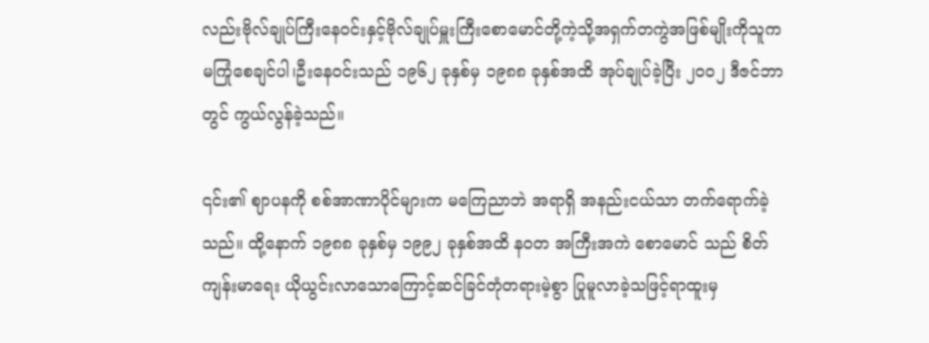လည်းဗိုလ်ချုပ်ကြီးနေဝင်းနှင့်ဗိုလ်ချုပ်မှူးကြီးစောမောင်တို့ကဲ့သို့အရှက်တကွဲအဖြစ်မျိုးကိုသူကမကြုံစေချင်ပါ၊ဦးနေဝင်းသည် ၁၉၆၂ ခုနှစ်မှ ၁၉၈၈ ခုနှစ်အထိ အုပ်ချုပ်ခဲ့ပြီး ၂၀၀၂ ဒီဇင်ဘာတွင် ကွယ်လွန်ခဲ့သည်။

၎င်း၏ ဈာပနကို စစ်အာဏာပိုင်များက မကြေညာဘဲ အရာရှိ အနည်းငယ်သာ တက်ရောက်ခဲ့သည်။ ထို့နောက် ၁၉၈၈ ခုနှစ်မှ ၁၉၉၂ ခုနှစ်အထိ နဝတ အကြီးအကဲ စောမောင် သည် စိတ်ကျန်းမာရေး ယိုယွင်းလာသောကြောင့်ဆင်ခြင်တုံတရားမဲ့စွာ ပြုမူလာခဲ့သဖြင့်ရာထူးမှ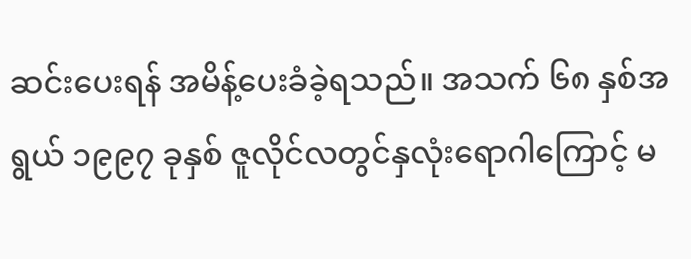ဆင်းပေးရန် အမိန့်ပေးခံခဲ့ရသည်။ အသက် ၆၈ နှစ်အရွယ် ၁၉၉၇ ခုနှစ် ဇူလိုင်လတွင်နှလုံးရောဂါကြောင့် မ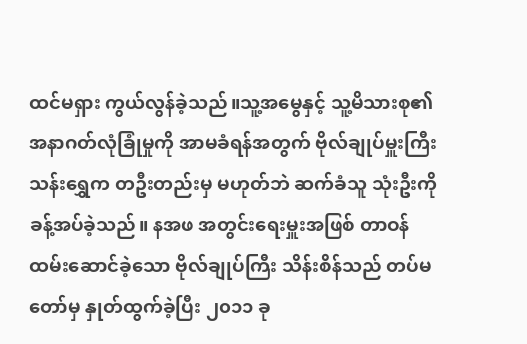ထင်မရှား ကွယ်လွန်ခဲ့သည်။သူ့အမွေနှင့် သူ့မိသားစု၏ အနာဂတ်လုံခြုံမှုကို အာမခံရန်အတွက် ဗိုလ်ချုပ်မှူးကြီးသန်းရွှေက တဦးတည်းမှ မဟုတ်ဘဲ ဆက်ခံသူ သုံးဦးကို ခန့်အပ်ခဲ့သည်။ နအဖ အတွင်းရေးမှူးအဖြစ် တာဝန်ထမ်းဆောင်ခဲ့သော ဗိုလ်ချုပ်ကြီး သိန်းစိန်သည် တပ်မတော်မှ နှုတ်ထွက်ခဲ့ပြီး ၂၀၁၁ ခု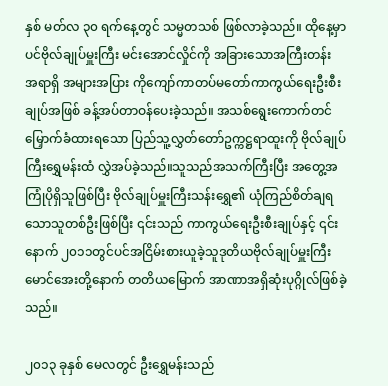နှစ် မတ်လ ၃၀ ရက်နေ့တွင် သမ္မတသစ် ဖြစ်လာခဲ့သည်။ ထိုနေ့မှာပင်ဗိုလ်ချုပ်မှူးကြီး မင်းအောင်လှိုင်ကို အခြားသောအကြီးတန်း အရာရှိ အများအပြား ကိုကျော်ကာတပ်မတော်ကာကွယ်ရေးဦးစီးချုပ်အဖြစ် ခန့်အပ်တာဝန်ပေးခဲ့သည်။ အသစ်ရွေးကောက်တင်မြှောက်ခံထားရသော ပြည်သူ့လွှတ်တော်ဥက္ကဋ္ဌရာထူးကို ဗိုလ်ချုပ်ကြီးရွှေမန်းထံ လွှဲအပ်ခဲ့သည်။သူသည်အသက်ကြီးပြီး အတွေ့အကြုံပိုရှိသူဖြစ်ပြီး ဗိုလ်ချုပ်မှူးကြီးသန်းရွှေ၏ ယုံကြည်စိတ်ချရသောသူတစ်ဦးဖြစ်ပြီး ၎င်းသည် ကာကွယ်ရေးဦးစီးချုပ်နှင့် ၎င်းနောက် ၂၀၁၁တွင်ပင်အငြိမ်းစားယူခဲ့သူဒုတိယဗိုလ်ချုပ်မှူးကြီးမောင်အေးတို့နောက် တတိယမြောက် အာဏာအရှိဆုံးပုဂ္ဂိုလ်ဖြစ်ခဲ့သည်။

၂၀၁၃ ခုနှစ် မေလတွင် ဦးရွှေမန်းသည်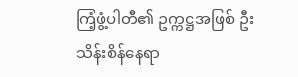ကြံ့ဖွံ့ပါတီ၏ ဥက္ကဋ္ဌအဖြစ် ဦးသိန်းစိန်နေရာ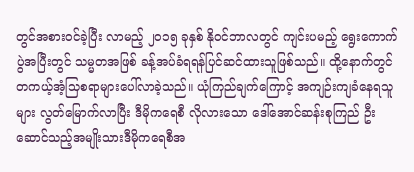တွင်အစားဝင်ခဲ့ပြီး လာမည့် ၂၀၁၅ ခုနှစ် နိုဝင်ဘာလတွင် ကျင်းပမည့် ရွေးကောက်ပွဲအပြီးတွင် သမ္မတအဖြစ် ခန့်အပ်ခံရရန်ပြင်ဆင်ထားသူဖြစ်သည်။ ထို့နောက်တွင်တကယ့်အံ့သြစရာများပေါ်လာခဲ့သည်။ ယုံကြည်ချက်ကြောင့် အကျဉ်းကျခံနေရသူများ လွတ်မြောက်လာပြီး ဒီမိုကရေစီ လိုလားသော ဒေါ်အောင်ဆန်းစုကြည် ဦးဆောင်သည့်အမျိုးသားဒီမိုကရေစီအ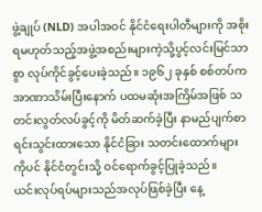ဖွဲ့ချုပ် (NLD) အပါအဝင် နိုင်ငံရေးပါတီများကို အစိုးရမဟုတ်သည့်အဖွဲ့အစည်းများကဲ့သို့ပွင့်လင်းမြင်သာစွာ လုပ်ကိုင်ခွင့်ပေးခဲ့သည်။ ၁၉၆၂ ခုနှစ် စစ်တပ်က အာဏာသိမ်းပြီးနောက် ပထမဆုံးအကြိမ်အဖြစ် သတင်းလွတ်လပ်ခွင့်ကို မိတ်ဆက်ခဲ့ပြီး နာမည်ပျက်စာရင်းသွင်းထားသော နိုင်ငံခြား သတင်းထောက်များကိုပင် နိုင်ငံတွင်းသို့ ဝင်ရောက်ခွင့်ပြုခဲ့သည်။
ယင်းလုပ်ရပ်များသည်အလုပ်ဖြစ်ခဲ့ပြီး နေ့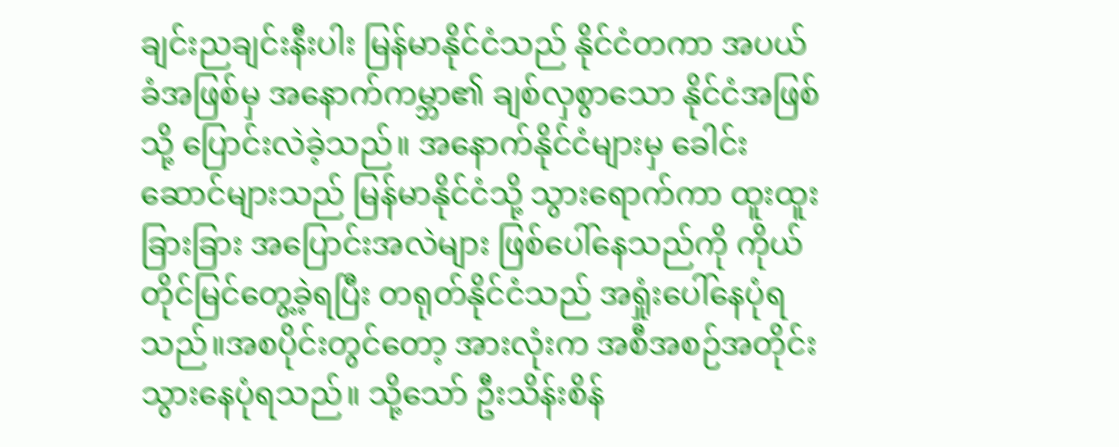ချင်းညချင်းနီးပါး မြန်မာနိုင်ငံသည် နိုင်ငံတကာ အပယ်ခံအဖြစ်မှ အနောက်ကမ္ဘာ၏ ချစ်လှစွာသော နိုင်ငံအဖြစ်သို့ ပြောင်းလဲခဲ့သည်။ အနောက်နိုင်ငံများမှ ခေါင်းဆောင်များသည် မြန်မာနိုင်ငံသို့ သွားရောက်ကာ ထူးထူးခြားခြား အပြောင်းအလဲများ ဖြစ်ပေါ်နေသည်ကို ကိုယ်တိုင်မြင်တွေ့ခဲ့ရပြီး တရုတ်နိုင်ငံသည် အရှုံးပေါ်နေပုံရသည်။အစပိုင်းတွင်တော့ အားလုံးက အစီအစဉ်အတိုင်း သွားနေပုံရသည်။ သို့သော် ဦးသိန်းစိန်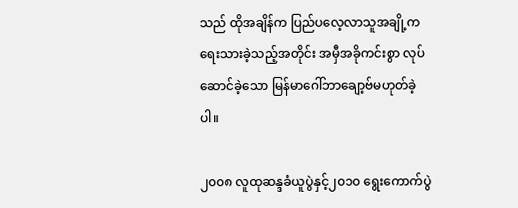သည် ထိုအချိန်က ပြည်ပလေ့လာသူအချို့က ရေးသားခဲ့သည့်အတိုင်း အမှီအခိုကင်းစွာ လုပ်ဆောင်ခဲ့သော မြန်မာဂေါ်ဘာချော့ဗ်မဟုတ်ခဲ့ပါ။

၂၀၀၈ လူထုဆန္ဒခံယူပွဲနှင့်၂၀၁၀ ရွေးကောက်ပွဲ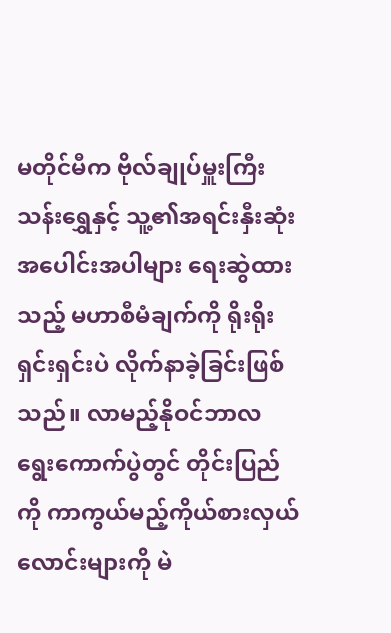မတိုင်မီက ဗိုလ်ချုပ်မှူးကြီးသန်းရွှေနှင့် သူ့၏အရင်းနှီးဆုံး အပေါင်းအပါများ ရေးဆွဲထားသည့် မဟာစီမံချက်ကို ရိုးရိုးရှင်းရှင်းပဲ လိုက်နာခဲ့ခြင်းဖြစ်သည်။ လာမည့်နိုဝင်ဘာလ ရွေးကောက်ပွဲတွင် တိုင်းပြည်ကို ကာကွယ်မည့်ကိုယ်စားလှယ်လောင်းများကို မဲ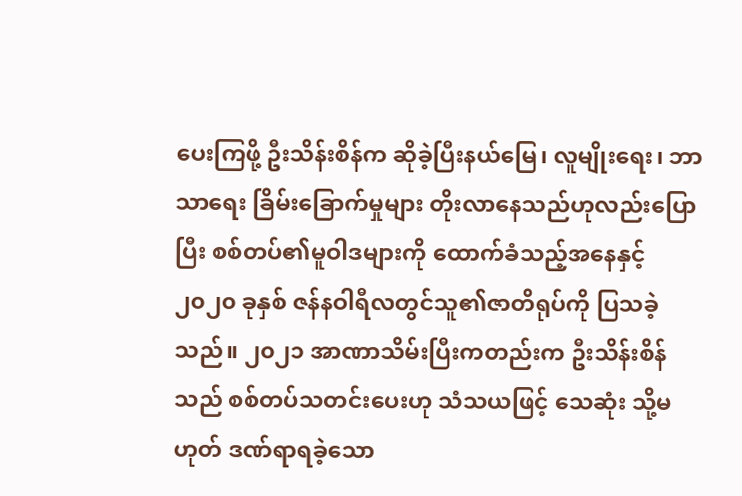ပေးကြဖို့ ဦးသိန်းစိန်က ဆိုခဲ့ပြီးနယ်မြေ၊ လူမျိုးရေး၊ ဘာသာရေး ခြိမ်းခြောက်မှုများ တိုးလာနေသည်ဟုလည်းပြောပြီး စစ်တပ်၏မူဝါဒများကို ထောက်ခံသည့်အနေနှင့်၂၀၂၀ ခုနှစ် ဇန်နဝါရီလတွင်သူ၏ဇာတိရုပ်ကို ပြသခဲ့သည်။ ၂၀၂၁ အာဏာသိမ်းပြီးကတည်းက ဦးသိန်းစိန်သည် စစ်တပ်သတင်းပေးဟု သံသယဖြင့် သေဆုံး သို့မဟုတ် ဒဏ်ရာရခဲ့သော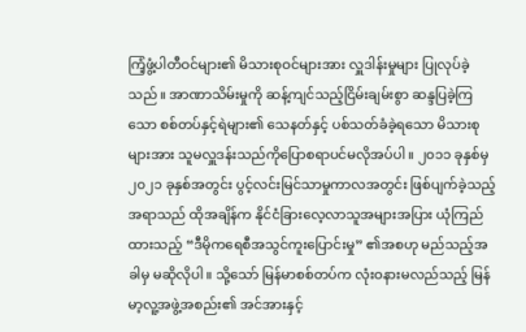ကြံ့ဖွံ့ပါတီဝင်များ၏ မိသားစုဝင်များအား လှူဒါန်းမှုများ ပြုလုပ်ခဲ့သည်။ အာဏာသိမ်းမှုကို ဆန့်ကျင်သည့်ငြိမ်းချမ်းစွာ ဆန္ဒပြခဲ့ကြသော စစ်တပ်နှင့်ရဲများ၏ သေနတ်နှင့် ပစ်သတ်ခံခဲ့ရသော မိသားစုများအား သူမလှူဒန်းသည်ကိုပြောစရာပင်မလိုအပ်ပါ။ ၂၀၁၁ ခုနှစ်မှ ၂၀၂၁ ခုနှစ်အတွင်း ပွင့်လင်းမြင်သာမှုကာလအတွင်း ဖြစ်ပျက်ခဲ့သည့်အရာသည် ထိုအချိန်က နိုင်ငံခြားလေ့လာသူအများအပြား ယုံကြည်ထားသည့် “ဒီမိုကရေစီအသွင်ကူးပြောင်းမှု” ၏အစဟု မည်သည့်အခါမှ မဆိုလိုပါ။ သို့သော် မြန်မာစစ်တပ်က လုံးဝနားမလည်သည့် မြန်မာ့လူ့အဖွဲ့အစည်း၏ အင်အားနှင့်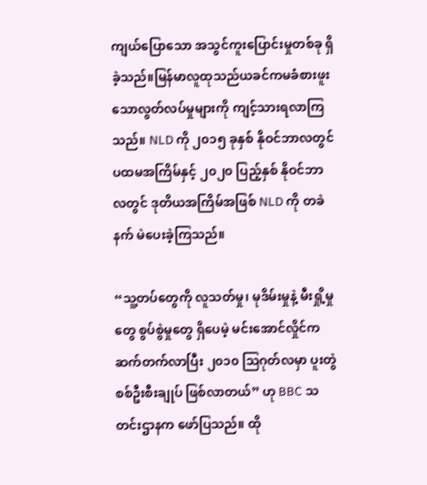ကျယ်ပြောသော အသွင်ကူးပြောင်းမှုတစ်ခု ရှိခဲ့သည်။မြန်မာလူထုသည်ယခင်ကမခံစားဖူးသောလွတ်လပ်မှုများကို ကျင့်သားရလာကြသည်။ NLD ကို ၂၀၁၅ ခုနှစ် နိုဝင်ဘာလတွင် ပထမအကြိမ်နှင့် ၂၀၂၀ ပြည့်နှစ် နိုဝင်ဘာလတွင် ဒုတိယအကြိမ်အဖြစ် NLD ကို တခဲနက် မဲပေးခဲ့ကြသည်။

“သူ့တပ်တွေကို လူသတ်မှု၊ မုဒိမ်းမှုနဲ့ မီးရှို့မှုတွေ စွပ်စွဲမှုတွေ ရှိပေမဲ့ မင်းအောင်လှိုင်က ဆက်တက်လာပြီး ၂၀၁၀ သြဂုတ်လမှာ ပူးတွဲ စစ်ဦးစီးချုပ် ဖြစ်လာတယ်” ဟု BBC သတင်းဌာနက ဖော်ပြသည်။ ထို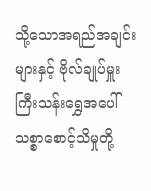သို့သောအရည်အချင်းများနှင့် ဗိုလ်ချုပ်မှူးကြီးသန်းရွှေအပေါ် သစ္စာစောင့်သိမှုတို့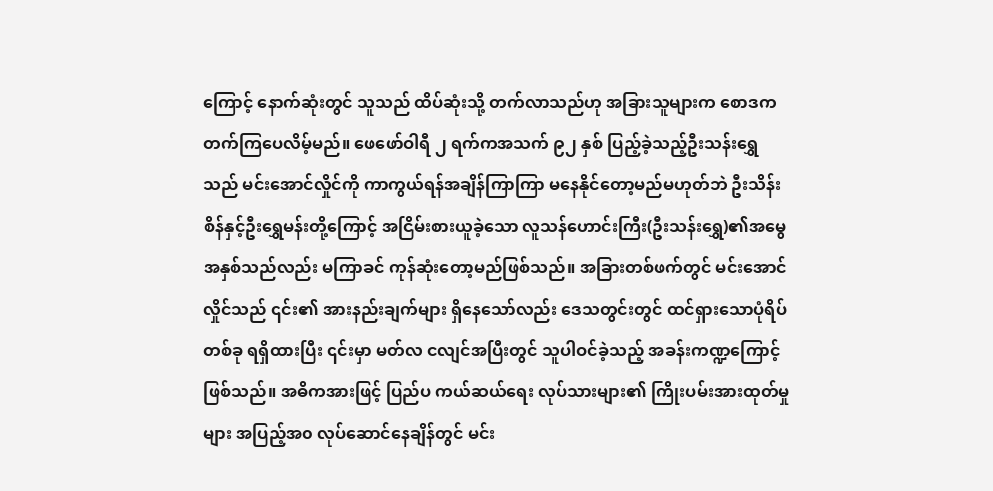ကြောင့် နောက်ဆုံးတွင် သူသည် ထိပ်ဆုံးသို့ တက်လာသည်ဟု အခြားသူများက စောဒကတက်ကြပေလိမ့်မည်။ ဖေဖော်ဝါရီ ၂ ရက်ကအသက် ၉၂ နှစ် ပြည့်ခဲ့သည့်ဦးသန်းရွှေသည် မင်းအောင်လှိုင်ကို ကာကွယ်ရန်အချိန်ကြာကြာ မနေနိုင်တော့မည်မဟုတ်ဘဲ ဦးသိန်းစိန်နှင့်ဦးရွှေမန်းတို့ကြောင့် အငြိမ်းစားယူခဲ့သော လူသန်ဟောင်းကြီး(ဦးသန်းရွှေ)၏အမွေအနှစ်သည်လည်း မကြာခင် ကုန်ဆုံးတော့မည်ဖြစ်သည်။ အခြားတစ်ဖက်တွင် မင်းအောင်လှိုင်သည် ၎င်း၏ အားနည်းချက်များ ရှိနေသော်လည်း ဒေသတွင်းတွင် ထင်ရှားသောပုံရိပ် တစ်ခု ရရှိထားပြီး ၎င်းမှာ မတ်လ ငလျင်အပြီးတွင် သူပါဝင်ခဲ့သည့် အခန်းကဏ္ဍကြောင့် ဖြစ်သည်။ အဓိကအားဖြင့် ပြည်ပ ကယ်ဆယ်ရေး လုပ်သားများ၏ ကြိုးပမ်းအားထုတ်မှုများ အပြည့်အ၀ လုပ်ဆောင်နေချိန်တွင် မင်း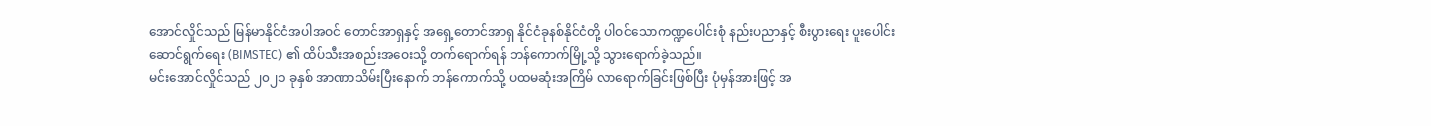အောင်လှိုင်သည် မြန်မာနိုင်ငံအပါအဝင် တောင်အာရှနှင့် အရှေ့တောင်အာရှ နိုင်ငံခုနစ်နိုင်ငံတို့ ပါဝင်သောကဏ္ဍပေါင်းစုံ နည်းပညာနှင့် စီးပွားရေး ပူးပေါင်းဆောင်ရွက်ရေး (BIMSTEC) ၏ ထိပ်သီးအစည်းအဝေးသို့ တက်ရောက်ရန် ဘန်ကောက်မြို့သို့ သွားရောက်ခဲ့သည်။
မင်းအောင်လှိုင်သည် ၂၀၂၁ ခုနှစ် အာဏာသိမ်းပြီးနောက် ဘန်ကောက်သို့ ပထမဆုံးအကြိမ် လာရောက်ခြင်းဖြစ်ပြီး ပုံမှန်အားဖြင့် အ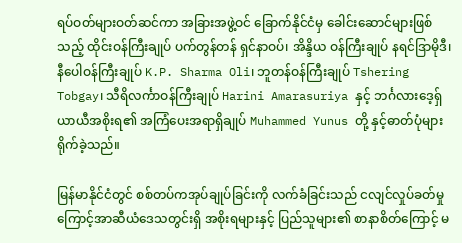ရပ်ဝတ်များဝတ်ဆင်ကာ အခြားအဖွဲ့ဝင် ခြောက်နိုင်ငံမှ ခေါင်းဆောင်များဖြစ်သည့် ထိုင်းဝန်ကြီးချုပ် ပက်တွန်တန် ရှင်နာဝပ်၊ အိန္ဒိယ ဝန်ကြီးချုပ် နရင်ဒြာမိုဒီ၊ နီပေါဝန်ကြီးချုပ် K.P. Sharma Oli၊ ဘူတန်ဝန်ကြီးချုပ် Tshering Tobgay၊ သီရိလင်္ကာဝန်ကြီးချုပ် Harini Amarasuriya နှင့် ဘင်္ဂလားဒေ့ရှ် ယာယီအစိုးရ၏ အကြံပေးအရာရှိချုပ် Muhammed Yunus တို့ နှင့်ဓာတ်ပုံများရိုက်ခဲ့သည်။

မြန်မာနိုင်ငံတွင် စစ်တပ်ကအုပ်ချုပ်ခြင်းကို လက်ခံခြင်းသည် ငလျင်လှုပ်ခတ်မှုကြောင့်အာဆီယံဒေသတွင်းရှိ အစိုးရများနှင့် ပြည်သူများ၏ စာနာစိတ်ကြောင့် မ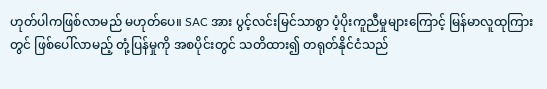ဟုတ်ပါကဖြစ်လာမည် မဟုတ်ပေ။ SAC အား ပွင့်လင်းမြင်သာစွာ ပံ့ပိုးကူညီမှုများကြောင့် မြန်မာလူထုကြားတွင် ဖြစ်ပေါ်လာမည့် တုံ့ပြန်မှုကို အစပိုင်းတွင် သတိထား၍ တရုတ်နိုင်ငံသည်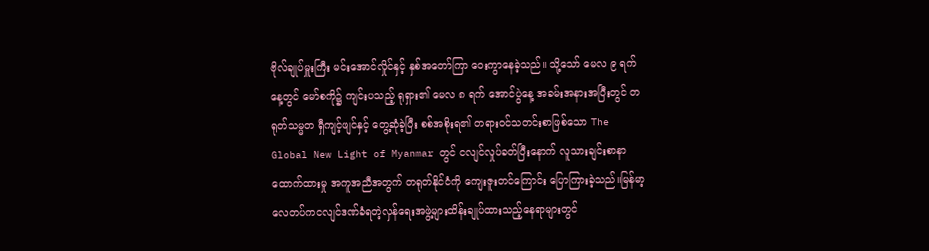ဗိုလ်ချုပ်မှူးကြီး မင်းအောင်လှိုင်နှင့် နှစ်အတော်ကြာ ဝေးကွာနေခဲ့သည်။ သို့သော် မေလ ၉ ရက်နေ့တွင် မော်စကို၌ ကျင်းပသည့် ရုရှား၏ မေလ ၈ ရက် အောင်ပွဲနေ့ အခမ်းအနားအပြီးတွင် တရုတ်သမ္မတ ရှီကျင့်ဖျင်နှင့် တွေ့ဆုံခဲ့ပြီး စစ်အစိုးရ၏ တရားဝင်သတင်းစာဖြစ်သော The Global New Light of Myanmar တွင် ငလျင်လှုပ်ခတ်ပြီးနောက် လူသားချင်းစာနာထောက်ထားမှု အကူအညီအတွက် တရုတ်နိုင်ငံကို ကျေးဇူးတင်ကြောင်း ပြောကြားခဲ့သည်။မြန်မာ့လေတပ်ကငလျင်ဒဏ်ခံရတဲ့လှန်ရေးအဖွဲ့များထိန်းချုပ်ထားသည့်နေရာများတွင်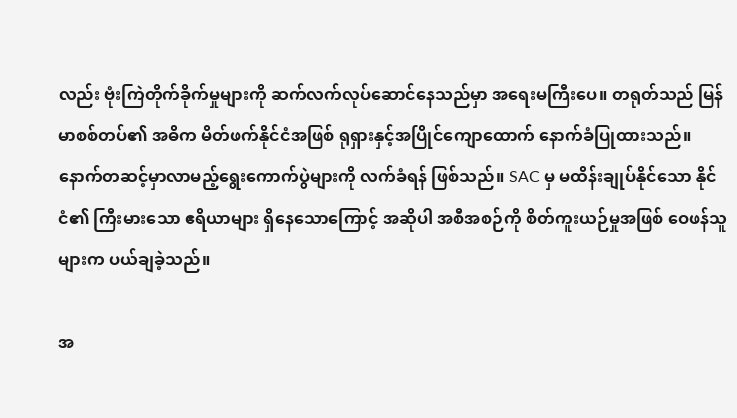လည်း ဗုံးကြဲတိုက်ခိုက်မှုများကို ဆက်လက်လုပ်ဆောင်နေသည်မှာ အရေးမကြီးပေ။ တရုတ်သည် မြန်မာစစ်တပ်၏ အဓိက မိတ်ဖက်နိုင်ငံအဖြစ် ရုရှားနှင့်အပြိုင်ကျောထောက် နောက်ခံပြုထားသည်။ နောက်တဆင့်မှာလာမည့်ရွေးကောက်ပွဲများကို လက်ခံရန် ဖြစ်သည်။ SAC မှ မထိန်းချုပ်နိုင်သော နိုင်ငံ၏ ကြီးမားသော ဧရိယာများ ရှိနေသောကြောင့် အဆိုပါ အစီအစဉ်ကို စိတ်ကူးယဉ်မှုအဖြစ် ဝေဖန်သူများက ပယ်ချခဲ့သည်။

အ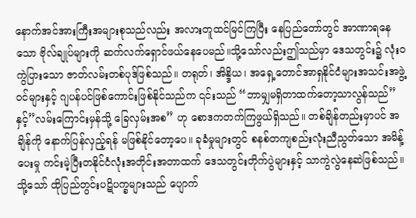နောက်အင်အားကြီးအများစုသည်လည်း အလားတူထင်မြင်ကြပြီး နေပြည်တော်တွင် အာဏာရနေသော ဗိုလ်ချုပ်များကို ဆက်လက်ရှောင်ဖယ်နေပေမည်။သို့သော်လည်းဤသည်မှာ ဒေသတွင်း၌ လုံးဝကွဲပြားသော ဇာတ်လမ်းတစ်ပုဒ်ဖြစ်သည်။ တရုတ်၊ အိန္ဒိယ၊ အရှေ့တောင်အာရှနိုင်ငံများအသင်းအဖွဲ့ဝင်များနှင့် ဂျပန်ပင်ဖြစ်ကောင်းဖြစ်နိုင်သည်က ၎င်းသည် “ဘာမျှမရှိတာထက်တော့သာလွန်သည်” နှင့်”လမ်းကြောင်းမှန်သို့ ခြေလှမ်းအစ” ဟု စောဒကတက်ကြဖွယ်ရှိသည်။ တစ်ချိန်တည်းမှာပင် အချိန်ကို နောက်ပြန်လှည့်ရန် မဖြစ်နိုင်တော့ပေ။ ခုခံမှုများတွင် စနစ်တကျစည်းလုံးညီညွတ်သော အမိန့်ပေးမှု ကင်းမဲ့ပြီးတနိုင်ငံလုံးအတိုင်းအတာထက် ဒေသတွင်းတိုက်ပွဲများနှင့် သာကွဲလွဲနေဆဲဖြစ်သည်။ သို့သော် ထိုပြည်တွင်းပဋိပက္ခများသည် ပျောက်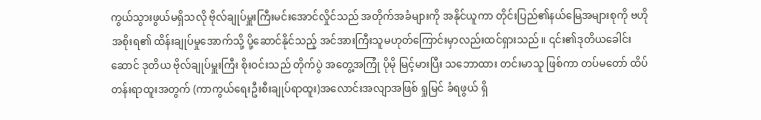ကွယ်သွားဖွယ်မရှိသလို ဗိုလ်ချုပ်မှူးကြီးမင်းအောင်လှိုင်သည် အတိုက်အခံများကို အနိုင်ယူကာ တိုင်းပြည်၏နယ်မြေအများစုကို ဗဟိုအစိုးရ၏ ထိန်းချုပ်မှုအောက်သို့ ပို့ဆောင်နိုင်သည့် အင်အားကြီးသူမဟုတ်ကြောင်းမှာလည်းထင်ရှားသည်။ ၎င်း၏ဒုတိယခေါင်းဆောင် ဒုတိယ ဗိုလ်ချုပ်မှူးကြီး စိုးဝင်းသည် တိုက်ပွဲ အတွေ့အကြုံ ပိုမို မြင့်မားပြီး သဘောထား တင်းမာသူ ဖြစ်ကာ တပ်မတော် ထိပ်တန်းရာထူးအတွက် (ကာကွယ်ရေးဦးစီးချုပ်ရာထူး)အလောင်းအလျာအဖြစ် ရှုမြင် ခံရဖွယ် ရှိ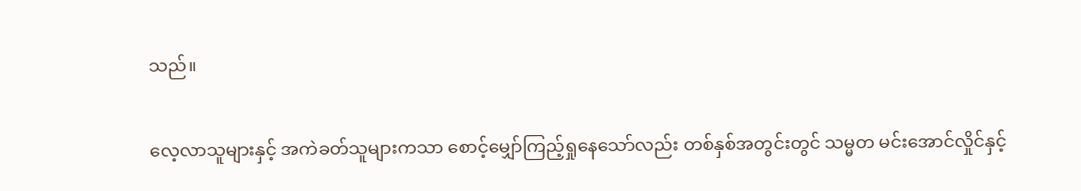သည်။

လေ့လာသူများနှင့် အကဲခတ်သူများကသာ စောင့်မျှော်ကြည့်ရှုနေသော်လည်း တစ်နှစ်အတွင်းတွင် သမ္မတ မင်းအောင်လှိုင်နှင့်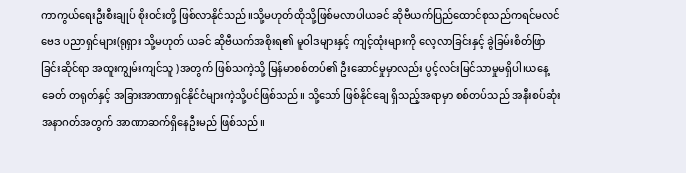ကာကွယ်ရေးဦးစီးချုပ် စိုးဝင်းတို့ ဖြစ်လာနိုင်သည်။သို့မဟုတ်ထိုသို့ဖြစ်မလာပါယခင် ဆိုဗီယက်ပြည်ထောင်စုသည်ကရင်မလင်ဗေဒ ပညာရှင်များ(ရုရှား သို့မဟုတ် ယခင် ဆိုဗီယက်အစိုးရ၏ မူဝါဒများနှင့် ကျင့်ထုံးများကို လေ့လာခြင်းနှင့် ခွဲခြမ်းစိတ်ဖြာခြင်းဆိုင်ရာ အထူးကျွမ်းကျင်သူ )အတွက် ဖြစ်သကဲ့သို့ မြန်မာစစ်တပ်၏ ဦးဆောင်မှုမှာလည်း ပွင့်လင်းမြင်သာမှုမရှိပါ၊ယနေ့ခေတ် တရုတ်နှင့် အခြားအာဏာရှင်နိုင်ငံများကဲ့သို့ပင်ဖြစ်သည်။ သို့သော် ဖြစ်နိုင်ချေ ရှိသည့်အရာမှာ စစ်တပ်သည် အနီးစပ်ဆုံး အနာဂတ်အတွက် အာဏာဆက်ရှိနေဦးမည် ဖြစ်သည်။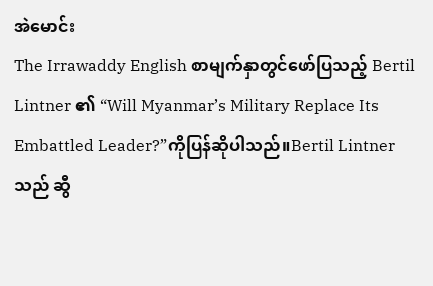အဲမောင်း
The Irrawaddy English စာမျက်နှာတွင်ဖော်ပြသည့် Bertil Lintner ၏ “Will Myanmar’s Military Replace Its Embattled Leader?”ကိုပြန်ဆိုပါသည်။Bertil Lintner သည် ဆွီ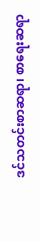ဒင်သတင်းစာဆရာ၊ စာရေးဆရာ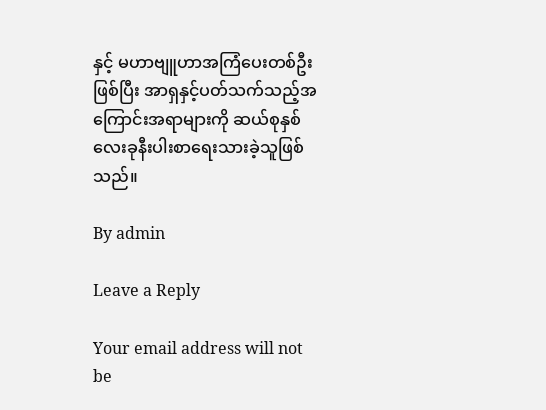နှင့် မဟာဗျူဟာအကြံပေးတစ်ဦးဖြစ်ပြီး အာရှနှင့်ပတ်သက်သည့်အကြောင်းအရာများကို ဆယ်စုနှစ် လေးခုနီးပါးစာရေးသားခဲ့သူဖြစ်သည်။

By admin

Leave a Reply

Your email address will not be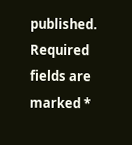published. Required fields are marked *